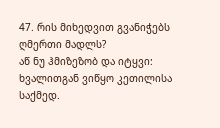47. რის მიხედვით გვანიჭებს ღმერთი მადლს?
აწ ნუ ჰმიზეზობ და იტყვი: ხვალითგან ვიწყო კეთილისა საქმედ.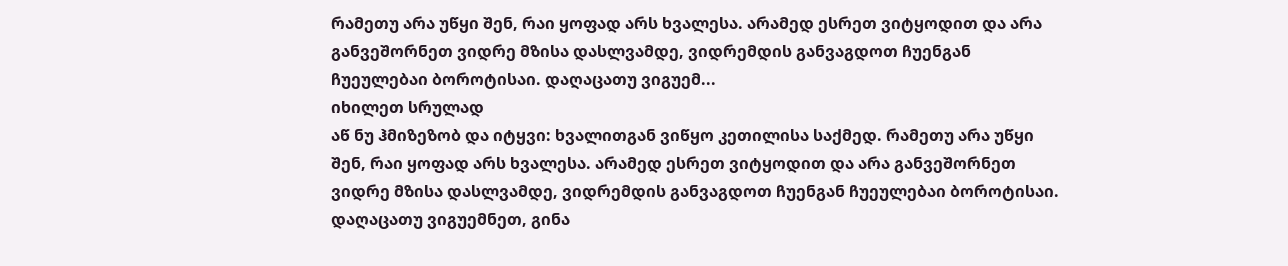რამეთუ არა უწყი შენ, რაი ყოფად არს ხვალესა. არამედ ესრეთ ვიტყოდით და არა განვეშორნეთ ვიდრე მზისა დასლვამდე, ვიდრემდის განვაგდოთ ჩუენგან ჩუეულებაი ბოროტისაი. დაღაცათუ ვიგუემ...
იხილეთ სრულად
აწ ნუ ჰმიზეზობ და იტყვი: ხვალითგან ვიწყო კეთილისა საქმედ. რამეთუ არა უწყი შენ, რაი ყოფად არს ხვალესა. არამედ ესრეთ ვიტყოდით და არა განვეშორნეთ ვიდრე მზისა დასლვამდე, ვიდრემდის განვაგდოთ ჩუენგან ჩუეულებაი ბოროტისაი. დაღაცათუ ვიგუემნეთ, გინა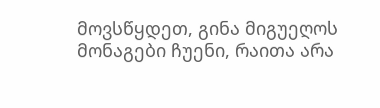მოვსწყდეთ, გინა მიგუეღოს მონაგები ჩუენი, რაითა არა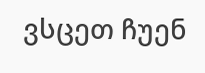ვსცეთ ჩუენ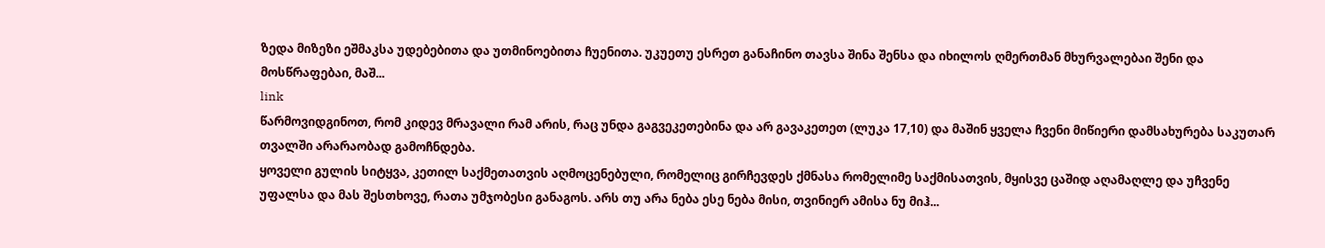ზედა მიზეზი ეშმაკსა უდებებითა და უთმინოებითა ჩუენითა. უკუეთუ ესრეთ განაჩინო თავსა შინა შენსა და იხილოს ღმერთმან მხურვალებაი შენი და მოსწრაფებაი, მაშ...
link
წარმოვიდგინოთ, რომ კიდევ მრავალი რამ არის, რაც უნდა გაგვეკეთებინა და არ გავაკეთეთ (ლუკა 17,10) და მაშინ ყველა ჩვენი მიწიერი დამსახურება საკუთარ თვალში არარაობად გამოჩნდება.
ყოველი გულის სიტყვა, კეთილ საქმეთათვის აღმოცენებული, რომელიც გირჩევდეს ქმნასა რომელიმე საქმისათვის, მყისვე ცაშიდ აღამაღლე და უჩვენე უფალსა და მას შესთხოვე, რათა უმჯობესი განაგოს. არს თუ არა ნება ესე ნება მისი, თვინიერ ამისა ნუ მიჰ...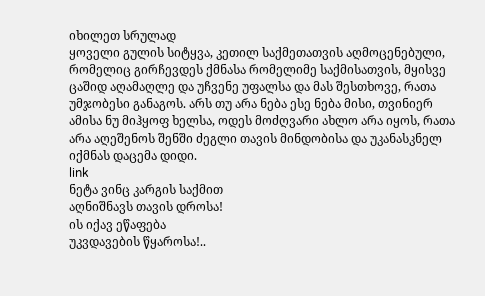იხილეთ სრულად
ყოველი გულის სიტყვა, კეთილ საქმეთათვის აღმოცენებული, რომელიც გირჩევდეს ქმნასა რომელიმე საქმისათვის, მყისვე ცაშიდ აღამაღლე და უჩვენე უფალსა და მას შესთხოვე, რათა უმჯობესი განაგოს. არს თუ არა ნება ესე ნება მისი, თვინიერ ამისა ნუ მიჰყოფ ხელსა, ოდეს მოძღვარი ახლო არა იყოს, რათა არა აღეშენოს შენში ძეგლი თავის მინდობისა და უკანასკნელ იქმნას დაცემა დიდი.
link
ნეტა ვინც კარგის საქმით
აღნიშნავს თავის დროსა!
ის იქავ ეწაფება
უკვდავების წყაროსა!..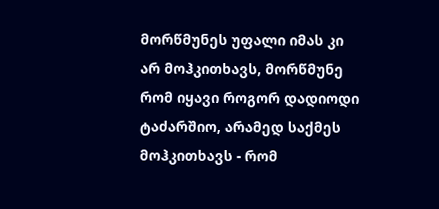მორწმუნეს უფალი იმას კი არ მოჰკითხავს, მორწმუნე რომ იყავი როგორ დადიოდი ტაძარშიო, არამედ საქმეს მოჰკითხავს - რომ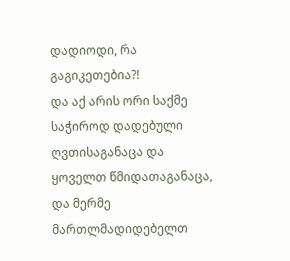დადიოდი, რა გაგიკეთებია?!
და აქ არის ორი საქმე საჭიროდ დადებული ღვთისაგანაცა და ყოველთ წმიდათაგანაცა, და მერმე მართლმადიდებელთ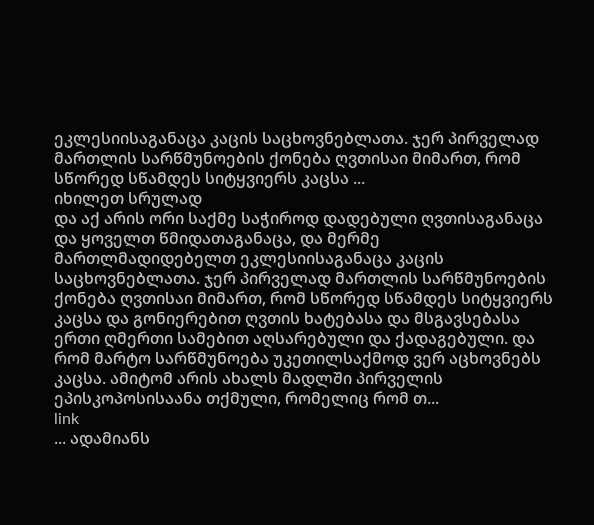ეკლესიისაგანაცა კაცის საცხოვნებლათა. ჯერ პირველად მართლის სარწმუნოების ქონება ღვთისაი მიმართ, რომ სწორედ სწამდეს სიტყვიერს კაცსა ...
იხილეთ სრულად
და აქ არის ორი საქმე საჭიროდ დადებული ღვთისაგანაცა და ყოველთ წმიდათაგანაცა, და მერმე მართლმადიდებელთ ეკლესიისაგანაცა კაცის საცხოვნებლათა. ჯერ პირველად მართლის სარწმუნოების ქონება ღვთისაი მიმართ, რომ სწორედ სწამდეს სიტყვიერს კაცსა და გონიერებით ღვთის ხატებასა და მსგავსებასა ერთი ღმერთი სამებით აღსარებული და ქადაგებული. და რომ მარტო სარწმუნოება უკეთილსაქმოდ ვერ აცხოვნებს კაცსა. ამიტომ არის ახალს მადლში პირველის ეპისკოპოსისაანა თქმული, რომელიც რომ თ...
link
... ადამიანს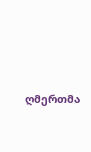ღმერთმა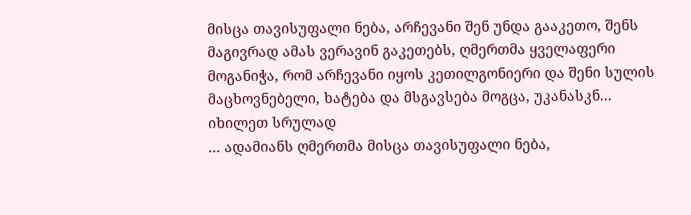მისცა თავისუფალი ნება, არჩევანი შენ უნდა გააკეთო, შენს მაგივრად ამას ვერავინ გაკეთებს, ღმერთმა ყველაფერი მოგანიჭა, რომ არჩევანი იყოს კეთილგონიერი და შენი სულის მაცხოვნებელი, ხატება და მსგავსება მოგცა, უკანასკნ...
იხილეთ სრულად
... ადამიანს ღმერთმა მისცა თავისუფალი ნება,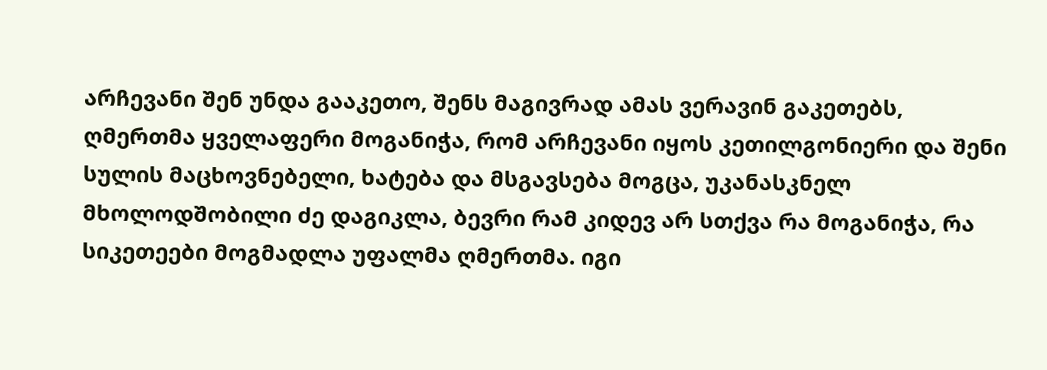არჩევანი შენ უნდა გააკეთო, შენს მაგივრად ამას ვერავინ გაკეთებს, ღმერთმა ყველაფერი მოგანიჭა, რომ არჩევანი იყოს კეთილგონიერი და შენი სულის მაცხოვნებელი, ხატება და მსგავსება მოგცა, უკანასკნელ მხოლოდშობილი ძე დაგიკლა, ბევრი რამ კიდევ არ სთქვა რა მოგანიჭა, რა სიკეთეები მოგმადლა უფალმა ღმერთმა. იგი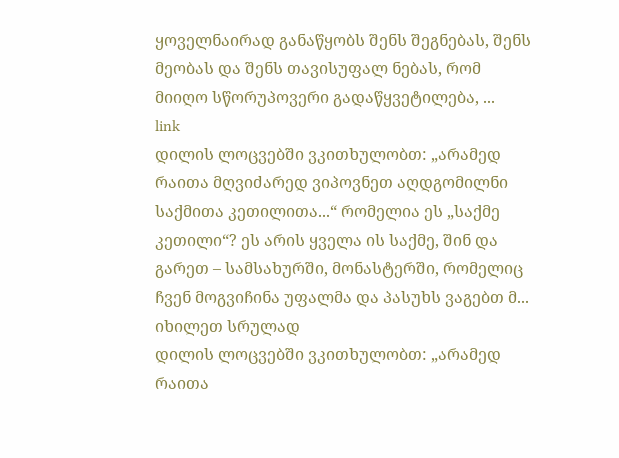ყოველნაირად განაწყობს შენს შეგნებას, შენს მეობას და შენს თავისუფალ ნებას, რომ მიიღო სწორუპოვერი გადაწყვეტილება, ...
link
დილის ლოცვებში ვკითხულობთ: „არამედ რაითა მღვიძარედ ვიპოვნეთ აღდგომილნი საქმითა კეთილითა...“ რომელია ეს „საქმე კეთილი“? ეს არის ყველა ის საქმე, შინ და გარეთ – სამსახურში, მონასტერში, რომელიც ჩვენ მოგვიჩინა უფალმა და პასუხს ვაგებთ მ...
იხილეთ სრულად
დილის ლოცვებში ვკითხულობთ: „არამედ რაითა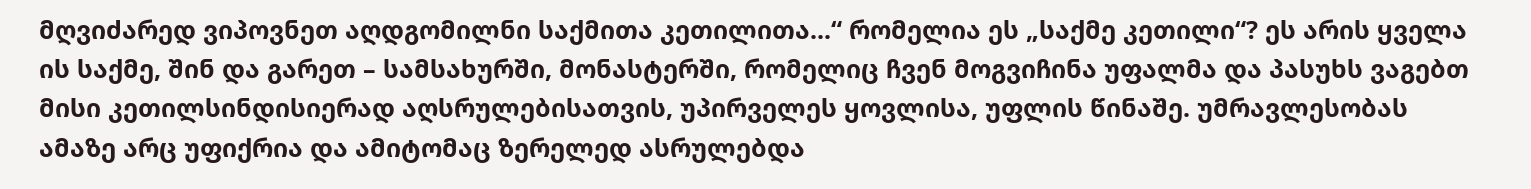მღვიძარედ ვიპოვნეთ აღდგომილნი საქმითა კეთილითა...“ რომელია ეს „საქმე კეთილი“? ეს არის ყველა ის საქმე, შინ და გარეთ – სამსახურში, მონასტერში, რომელიც ჩვენ მოგვიჩინა უფალმა და პასუხს ვაგებთ მისი კეთილსინდისიერად აღსრულებისათვის, უპირველეს ყოვლისა, უფლის წინაშე. უმრავლესობას ამაზე არც უფიქრია და ამიტომაც ზერელედ ასრულებდა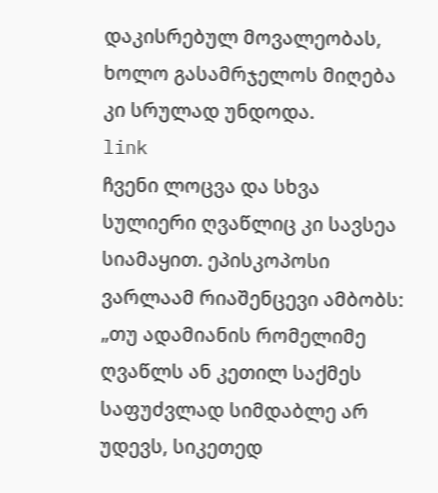დაკისრებულ მოვალეობას, ხოლო გასამრჯელოს მიღება კი სრულად უნდოდა.
link
ჩვენი ლოცვა და სხვა სულიერი ღვაწლიც კი სავსეა სიამაყით. ეპისკოპოსი ვარლაამ რიაშენცევი ამბობს: „თუ ადამიანის რომელიმე ღვაწლს ან კეთილ საქმეს საფუძვლად სიმდაბლე არ უდევს, სიკეთედ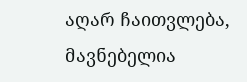აღარ ჩაითვლება, მავნებელია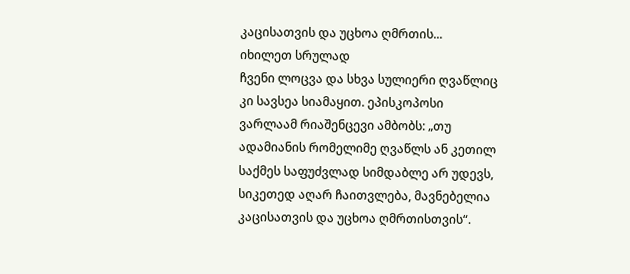კაცისათვის და უცხოა ღმრთის...
იხილეთ სრულად
ჩვენი ლოცვა და სხვა სულიერი ღვაწლიც კი სავსეა სიამაყით. ეპისკოპოსი ვარლაამ რიაშენცევი ამბობს: „თუ ადამიანის რომელიმე ღვაწლს ან კეთილ საქმეს საფუძვლად სიმდაბლე არ უდევს, სიკეთედ აღარ ჩაითვლება, მავნებელია კაცისათვის და უცხოა ღმრთისთვის“.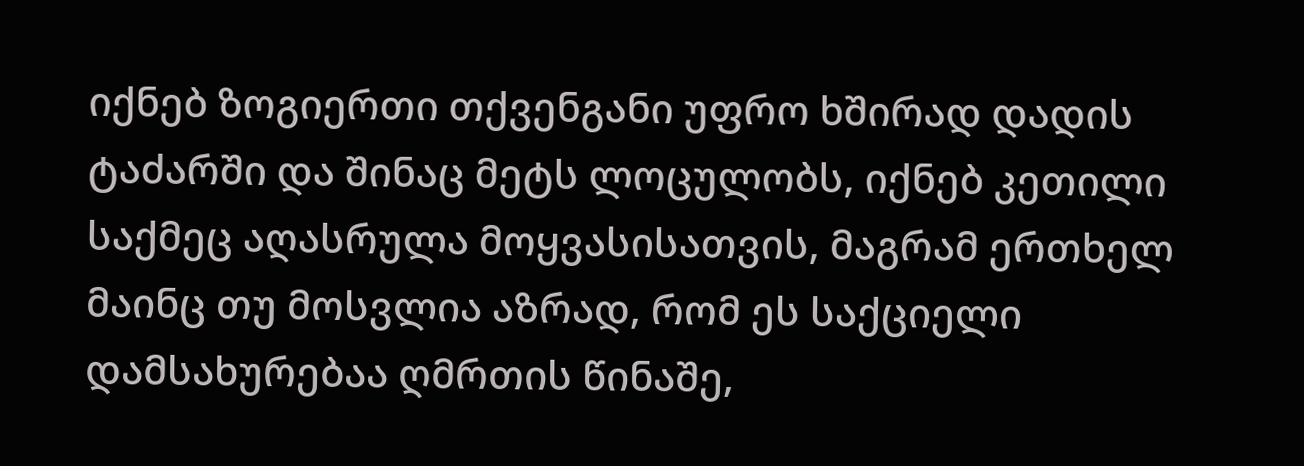იქნებ ზოგიერთი თქვენგანი უფრო ხშირად დადის ტაძარში და შინაც მეტს ლოცულობს, იქნებ კეთილი საქმეც აღასრულა მოყვასისათვის, მაგრამ ერთხელ მაინც თუ მოსვლია აზრად, რომ ეს საქციელი დამსახურებაა ღმრთის წინაშე,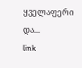ყველაფერი და...
link